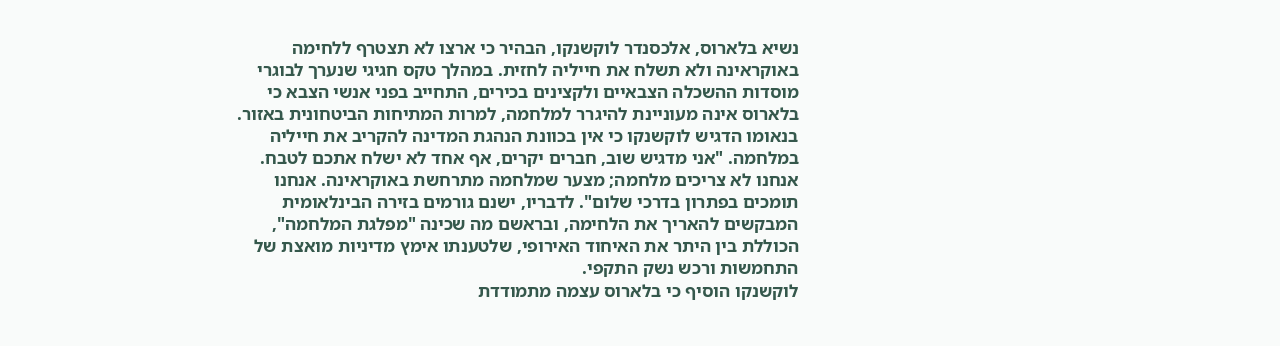נשיא בלארוס, אלכסנדר לוקשנקו, הבהיר כי ארצו לא תצטרף ללחימה באוקראינה ולא תשלח את חייליה לחזית. במהלך טקס חגיגי שנערך לבוגרי מוסדות ההשכלה הצבאיים ולקצינים בכירים, התחייב בפני אנשי הצבא כי בלארוס אינה מעוניינת להיגרר למלחמה, למרות המתיחות הביטחונית באזור.
בנאומו הדגיש לוקשנקו כי אין בכוונת הנהגת המדינה להקריב את חייליה במלחמה. "אני מדגיש שוב, חברים יקרים, אף אחד לא ישלח אתכם לטבח. אנחנו לא צריכים מלחמה; מצער שמלחמה מתרחשת באוקראינה. אנחנו תומכים בפתרון בדרכי שלום". לדבריו, ישנם גורמים בזירה הבינלאומית המבקשים להאריך את הלחימה, ובראשם מה שכינה "מפלגת המלחמה", הכוללת בין היתר את האיחוד האירופי, שלטענתו אימץ מדיניות מואצת של התחמשות ורכש נשק התקפי.
לוקשנקו הוסיף כי בלארוס עצמה מתמודדת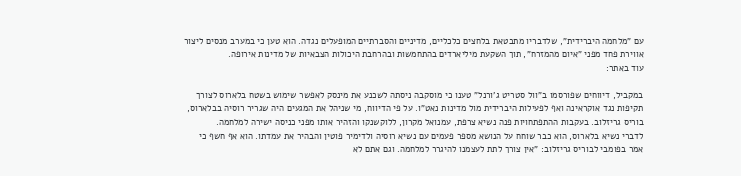עם "מלחמה היברידית", שלדבריו מתבטאת בלחצים כלכליים, מדיניים והסברתיים המופעלים נגדה. הוא טען כי במערב מנסים ליצור אווירת פחד מפני "איום מהמזרח", תוך השקעת מיליארדים בהתחמשות ובהרחבת היכולות הצבאיות של מדינות אירופה.
עוד באתר:

במקביל, דיווחים שפורסמו ב"וול סטריט ג'ורנל" טענו כי מוסקבה ניסתה לשכנע את מינסק לאפשר שימוש בשטח בלארוס לצורך תקיפות נגד אוקראינה ואף לפעילות היברידית מול מדינות נאט"ו. על פי הדיווח, מי שניהל את המגעים היה שגריר רוסיה בבלארוס, בוריס גריזלוב. בעקבות ההתפתחויות פנה נשיא צרפת, עמנואל מקרון, ללוקשנקו והזהיר אותו מפני כניסה ישירה למלחמה.
לדברי נשיא בלארוס, הוא כבר שוחח על הנושא מספר פעמים עם נשיא רוסיה ולדימיר פוטין והבהיר את עמדתו. הוא אף חשף כי אמר בפומבי לבוריס גריזלוב: "אין צורך לתת לעצמנו להיגרר למלחמה. וגם אתם לא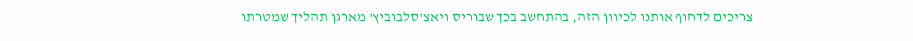צריכים לדחוף אותנו לכיוון הזה, בהתחשב בכך שבוריס ויאצ'סלבוביץ' מארגן תהליך שמטרתו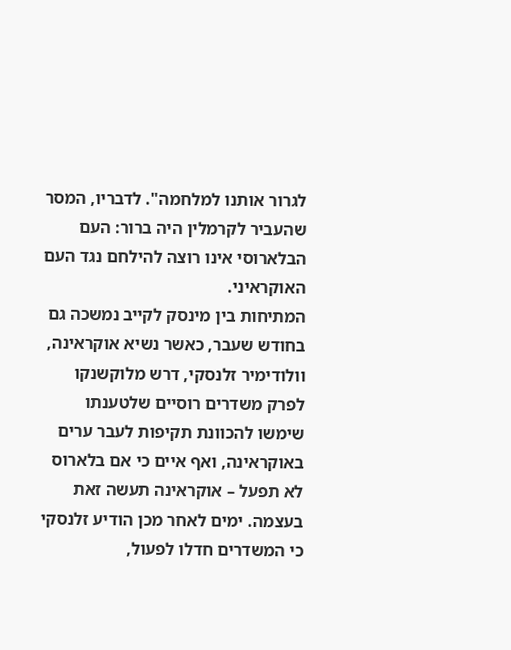לגרור אותנו למלחמה". לדבריו, המסר שהעביר לקרמלין היה ברור: העם הבלארוסי אינו רוצה להילחם נגד העם האוקראיני.
המתיחות בין מינסק לקייב נמשכה גם בחודש שעבר, כאשר נשיא אוקראינה, וולודימיר זלנסקי, דרש מלוקשנקו לפרק משדרים רוסיים שלטענתו שימשו להכוונת תקיפות לעבר ערים באוקראינה, ואף איים כי אם בלארוס לא תפעל – אוקראינה תעשה זאת בעצמה. ימים לאחר מכן הודיע זלנסקי כי המשדרים חדלו לפעול,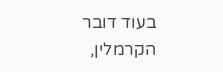בעוד דובר הקרמלין,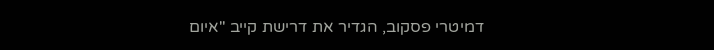דמיטרי פסקוב, הגדיר את דרישת קייב "איום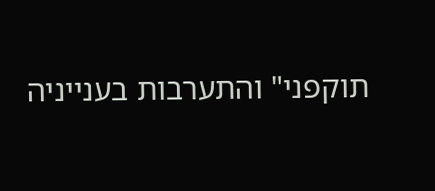תוקפני" והתערבות בענייניה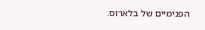הפנימיים של בלארוס.